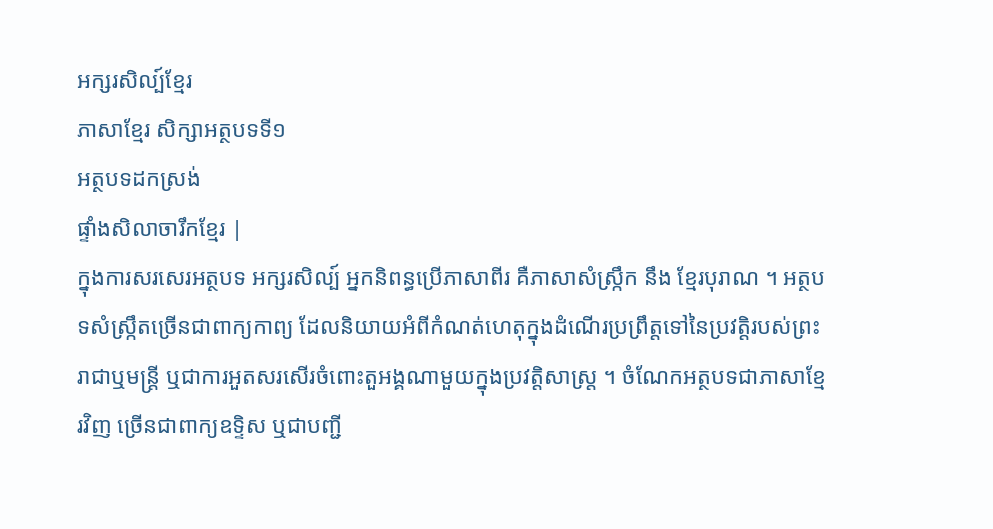អក្សរសិល្ប៍ខ្មែរ
ភាសាខ្មែរ សិក្សាអត្ថបទទី១
អត្ថបទដកស្រង់
ផ្ទាំងសិលាចារឹកខ្មែរ |
ក្នុងការសរសេរអត្ថបទ អក្សរសិល្ប៍ អ្នកនិពន្ធប្រើភាសាពីរ គឺភាសាសំស្រ្កឹក នឹង ខ្មែរបុរាណ ។ អត្ថបទសំស្រ្កឹតច្រើនជាពាក្យកាព្យ ដែលនិយាយអំពីកំណត់ហេតុក្នុងដំណើរប្រព្រឹត្តទៅនៃប្រវត្តិរបស់ព្រះរាជាឬមន្ត្រី ឬជាការអួតសរសើរចំពោះតួអង្គណាមួយក្នុងប្រវត្តិសាស្ត្រ ។ ចំណែកអត្ថបទជាភាសាខ្មែរវិញ ច្រើនជាពាក្យឧទ្ទិស ឬជាបញ្ជី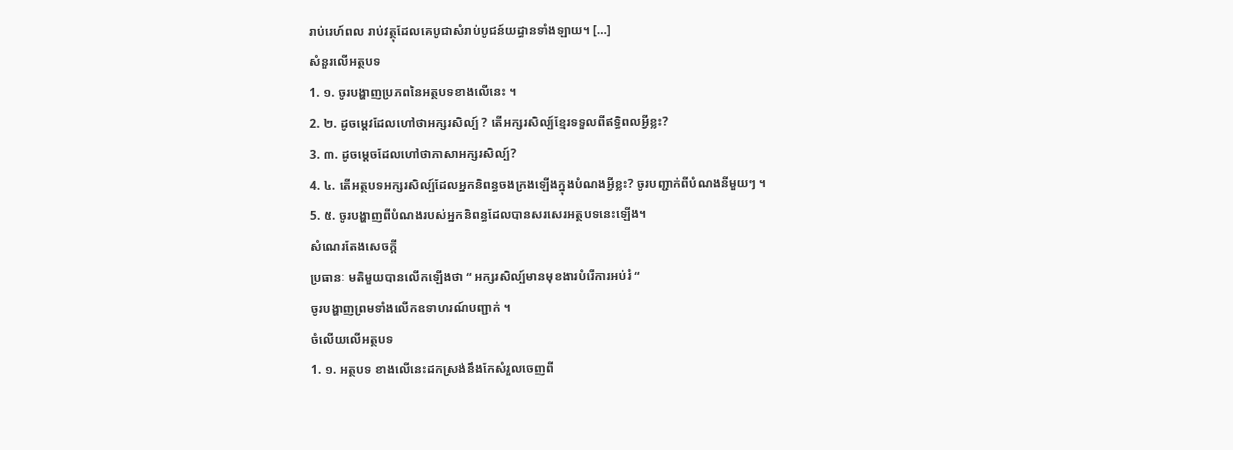រាប់រេហ៍ពល រាប់វត្ថុដែលគេបូជាសំរាប់បូជន៍យដ្ធានទាំងឡាយ។ […]
សំនួរលើអត្ថបទ
1. ១. ចូរបង្ហាញប្រភពនៃអត្ថបទខាងលើនេះ ។
2. ២. ដូចម្តេវដែលហៅថាអក្សរសិល្ប៍ ? តើអក្សរសិល្ប៍ខ្មែរទទួលពីឥទ្ធិពលអ្វីខ្លះ?
3. ៣. ដូចម្តេចដែលហៅថាភាសាអក្សរសិល្ប៍?
4. ៤. តើអត្ថបទអក្សរសិល្ប៍ដែលអ្នកនិពន្ធចងក្រងឡើងក្នុងបំណងអ្វីខ្លះ? ចូរបញ្ជាក់ពីបំណងនីមួយៗ ។
5. ៥. ចូរបង្ហាញពីបំណងរបស់អ្នកនិពន្ធដែលបានសរសេរអត្ថបទនេះឡើង។
សំណេរតែងសេចក្តី
ប្រធានៈ មតិមួយបានលើកឡើងថា “ អក្សរសិល្ប៍មានមុខងារបំរើការអប់រំ “
ចូរបង្ហាញព្រមទាំងលើកឧទាហរណ៍បញ្ជាក់ ។
ចំលើយលើអត្ថបទ
1. ១. អត្ថបទ ខាងលើនេះដកស្រង់នឹងកែសំរួលចេញពី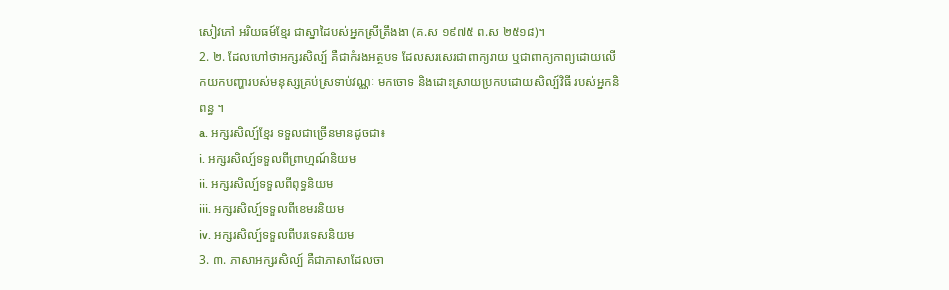សៀវភៅ អរិយធម៍ខ្មែរ ជាស្នាដៃបស់អ្នកស្រីត្រឹងងា (គ.ស ១៩៧៥ ព.ស ២៥១៨)។
2. ២. ដែលហៅថាអក្សរសិល្ប៍ គឺជាកំរងអត្ថបទ ដែលសរសេរជាពាក្យរាយ ឬជាពាក្យកាព្យដោយលើកយកបញ្ហារបស់មនុស្សគ្រប់ស្រទាប់វណ្ណៈ មកចោទ និងដោះស្រាយប្រកបដោយសិល្ប៍វិធី របស់អ្នកនិពន្ធ ។
a. អក្សរសិល្ប៍ខ្មែរ ទទួលជាច្រើនមានដូចជា៖
i. អក្សរសិល្ប៍ទទួលពីព្រាហ្មណ៍និយម
ii. អក្សរសិល្ប៍ទទួលពីពុទ្ធនិយម
iii. អក្សរសិល្ប៍ទទួលពីខេមរនិយម
iv. អក្សរសិល្ប៍ទទួលពីបរទេសនិយម
3. ៣. ភាសាអក្សរសិល្ប៍ គឺជាភាសាដែលចា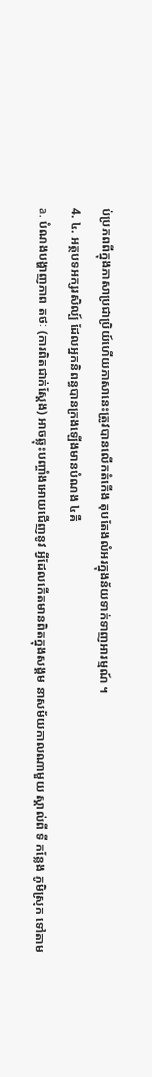ប់ប្រភពពីក្នុងភាសាប្រជាប្រិយ៍ហើយភាសានេះត្រូវបានលើកតំកើង តុបតែងលំអរក្នុងន័យទាក់ទាញអារម្មណ៍ ។
4. ៤. អត្ថបទអក្សរសិល្ប៍ ដែលអ្នកនិពន្ធបានក្រងឡើងមានបំណង ៤គឺ
a. បំណងបង្ហាញភាព តថៈ (ការពិតជាក់ស្តែង) អាចឆ្លុះបញ្ចាំងអោយជើញនូវ អ្វីដែលកើតមានពិតក្នុងសង្គម នាសម័យកាលណាមួយ ស្គាល់ពី ទី កន្លែង ភូមិស្រុក ទៅតាម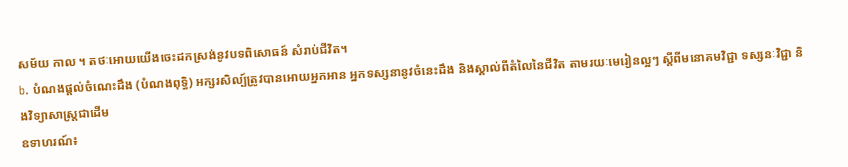សម័យ កាល ។ តថៈអោយយើងចេះដកស្រង់នូវបទពិសោធន៍ សំរាប់ជីវិត។
b. បំណងផ្តល់ចំណេះដឹង (បំណងពុទ្ធិ) អក្សរសិល្ប៍ត្រូវបានអោយអ្នកអាន អ្នកទស្សនានូវចំនេះដឹង និងស្គាល់ពីតំលៃនៃជីវិត តាមរយៈមេរៀនល្អៗ ស្តីពីមនោគមវិជ្ជា ទស្សនៈវិជ្ជា និងវិទ្យាសាស្រ្តជាដើម
ឧទាហរណ៍៖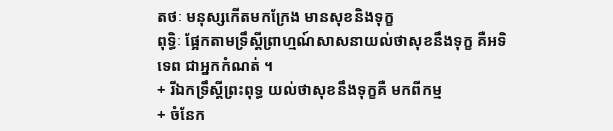តថៈ មនុស្សកើតមកក្រែង មានសុខនិងទុក្ខ
ពុទ្ធិៈ ផ្អែកតាមទ្រឹស្តីព្រាហ្មណ៍សាសនាយល់ថាសុខនឹងទុក្ខ គឺអទិទេព ជាអ្នកកំណត់ ។
+ រីឯកទ្រឹស្តីព្រះពុទ្ធ យល់ថាសុខនឹងទុក្ខគឺ មកពីកម្ម
+ ចំនែក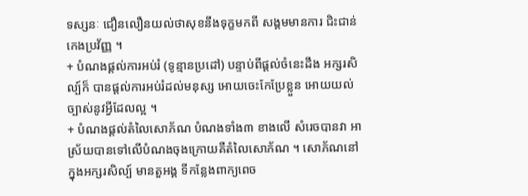ទស្សនៈ ជឿនលឿនយល់ថាសុខនឹងទុក្ខមកពី សង្គមមានការ ជិះជាន់ កេងប្រវ័ញ្ញ ។
+ បំណងផ្តល់ការអប់រំ (ទូន្មានប្រដៅ) បន្ទាប់ពីផ្តល់ចំនេះដឹង អក្សរសិល្ប៍ក៏ បានផ្តល់ការអប់រំដល់មនុស្ស អោយចេះកែប្រែខ្លួន អោយយល់ច្បាស់នូវអ្វីដែលល្អ ។
+ បំណងផ្តល់តំលៃសោភ័ណ បំណងទាំង៣ ខាងលើ សំរេចបានវា អាស្រ័យបានទៅលើបំណងចុងក្រោយគឺតំលៃសោភ័ណ ។ សោភ័ណនៅក្នុងអក្សរសិល្ប៍ មានតួអង្គ ទីកន្លែងពាក្យពេច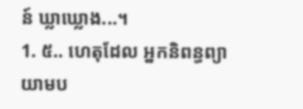ន៍ ឃ្លាឃ្លោង...។
1. ៥.. ហេតុដែល អ្នកនិពន្ធព្យាយាមប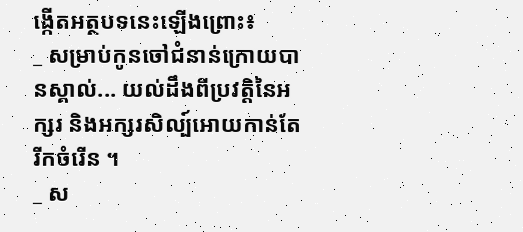ង្កើតអត្ថបទនេះឡើងព្រោះ៖
_ សម្រាប់កូនចៅជំនាន់ក្រោយបានស្គាល់... យល់ដឹងពីប្រវត្តិនៃអក្សរ និងអក្សរសិល្ប៍អោយកាន់តែរីកចំរើន ។
_ ស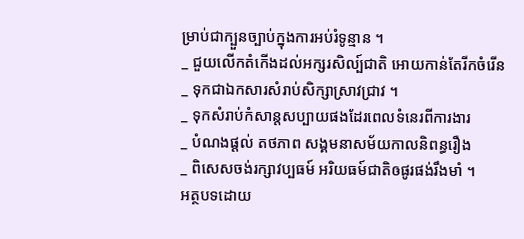ម្រាប់ជាក្បួនច្បាប់ក្នុងការអប់រំទូន្មាន ។
_ ជួយលើកតំកើងដល់អក្សរសិល្ប៍ជាតិ អោយកាន់តែរីកចំរើន
_ ទុកជាឯកសារសំរាប់សិក្សាស្រាវជ្រាវ ។
_ ទុកសំរាប់កំសាន្តសប្បាយផងដែរពេលទំនេរពីការងារ
_ បំណងផ្តល់ តថភាព សង្គមនាសម័យកាលនិពន្ធរឿង
_ ពិសេសចង់រក្សាវប្បធម៍ អរិយធម៍ជាតិឲផូរផង់រឹងមាំ ។
អត្ថបទដោយ